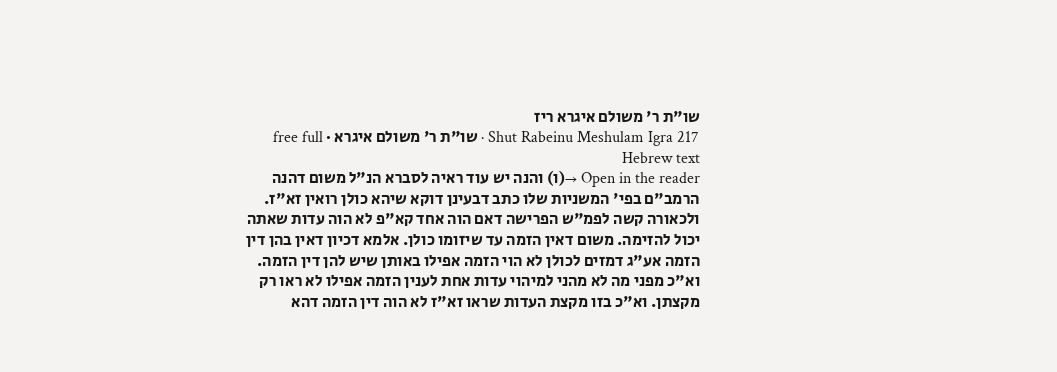שו"ת ר' משולם איגרא ריז
Shut Rabeinu Meshulam Igra 217 · שו"ת ר' משולם איגרא · free full Hebrew text
Open in the reader →(ו) והנה יש עוד ראיה לסברא הנ"ל משום דהנה הרמב"ם בפי' המשניות שלו כתב דבעינן דוקא שיהא כולן רואין זא"ז. ולכאורה קשה לפמ"ש הפרישה דאם הוה אחד קא"פ לא הוה עדות שאתה יכול להזימה. משום דאין הזמה עד שיזומו כולן. אלמא דכיון דאין בהן דין הזמה אע"ג דמזים לכולן לא הוי הזמה אפילו באותן שיש להן דין הזמה. וא"כ מפני מה לא מהני למיהוי עדות אחת לענין הזמה אפילו לא ראו רק מקצתן. וא"כ בזו מקצת העדות שראו זא"ז לא הוה דין הזמה דהא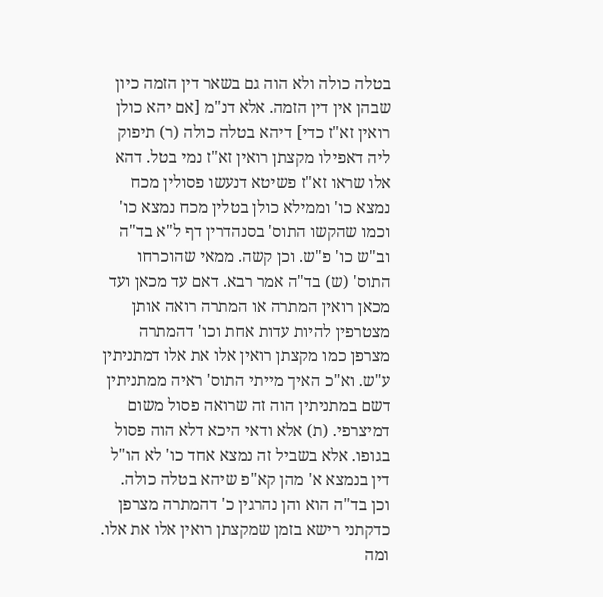בטלה כולה ולא הוה גם בשאר דין הזמה כיון שבהן אין דין הזמה. אלא דנ"מ [אם יהא כולן רואין זא"ז כדי] דיהא בטלה כולה (ר) תיפוק ליה דאפילו מקצתן רואין זא"ז נמי בטל. דהא אלו שראו זא"ז פשיטא דנעשו פסולין מכח נמצא כו' וממילא כולן בטלין מכח נמצא כו' וכמו שהקשו התוס' בסנהדרין דף ל"א בד"ה וב"ש כו' פ"ש. וכן קשה. ממאי שהוכרחו התוס' (ש) בד"ה אמר רבא. דאם עד מכאן ועד מכאן רואין המתרה או המתרה רואה אותן מצטרפין להיות עדות אחת וכו' דהמתרה מצרפן כמו מקצתן רואין אלו את אלו דמתניתין ע"ש. וא"כ האיך מייתי התוס' ראיה ממתניתין דשם במתניתין הוה זה שרואה פסול משום דמיצרפי. (ת) אלא ודאי היכא דלא הוה פסול בגופו. אלא בשביל זה נמצא אחד כו' לא הו"ל דין בנמצא א' מהן קא"פ שיהא בטלה כולה. וכן בד"ה הוא והן נהרגין כ' דהמתרה מצרפן כדקתני רישא בזמן שמקצתן רואין אלו את אלו. ומה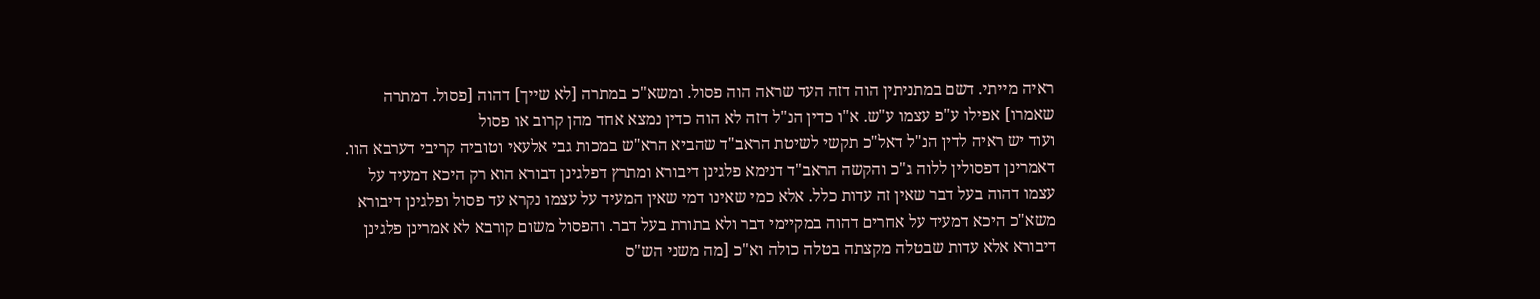ראיה מייתי. דשם במתניתין הוה דזה העד שראה הוה פסול. ומשא"כ במתרה [לא שייך] דהוה [פסול. דמתרה שאמרו] אפילו ע"פ עצמו ע"ש. א"ו כדין הנ"ל דזה לא הוה כדין נמצא אחד מהן קרוב או פסול
ועוד יש ראיה לדין הנ"ל דאל"כ תקשי לשיטת הראב"ד שהביא הרא"ש במכות גבי אלעאי וטוביה קריבי דערבא הוו. דאמרינן דפסולין ללוה ג"כ והקשה הראב"ד דנימא פלגינן דיבורא ומתרץ דפלגינן דבורא הוא רק היכא דמעיד על עצמו דהוה בעל דבר שאין זה עדות כלל. אלא כמי שאינו דמי שאין המעיד על עצמו נקרא עד פסול ופלגינן דיבורא משא"כ היכא דמעיד על אחרים דהוה במקיימי דבר ולא בתורת בעל דבר. והפסול משום קורבא לא אמרינן פלגינן דיבורא אלא עדות שבטלה מקצתה בטלה כולה וא"כ [מה משני הש"ס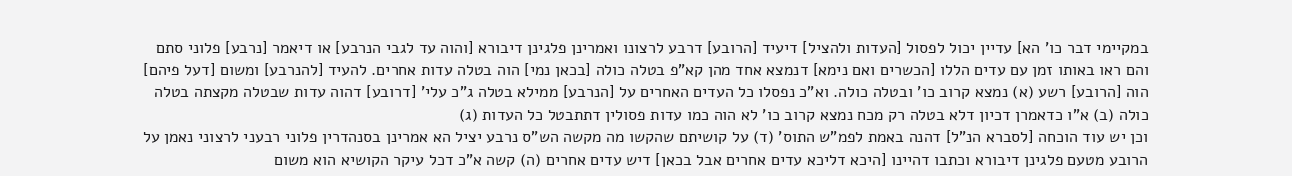במקיימי דבר כו' הא] עדיין יכול לפסול [העדות ולהציל] דיעיד [הרובע] דרבע לרצונו ואמרינן פלגינן דיבורא [והוה עד לגבי הנרבע] או דיאמר [נרבע] פלוני סתם והם ראו באותו זמן עם עדים הללו [הכשרים ואם נימא] דנמצא אחד מהן קא"פ בטלה כולה [בכאן נמי] הוה בטלה עדות אחרים. להעיד [להנרבע] ומשום [דעל פיהם] הוה [הרובע] רשע (א) נמצא קרוב כו' ובטלה כולה. וא"כ נפסלו כל העדים האחרים על [הנרבע] ממילא בטלה ג"כ עלי' [דרובע] דהוה עדות שבטלה מקצתה בטלה כולה (ב) א"ו כדאמרן דכיון דלא בטלה רק מכח נמצא קרוב כו' לא הוה כמו עדות פסולין דתתבטל כל העדות (ג)
וכן יש עוד הוכחה [לסברא הנ"ל] דהנה באמת לפמ"ש התוס' (ד) על קושיתם שהקשו מה מקשה הש"ס נרבע יציל הא אמרינן בסנהדרין פלוני רבעני לרצוני נאמן על הרובע מטעם פלגינן דיבורא וכתבו דהיינו [היכא דליכא עדים אחרים אבל בכאן] דיש עדים אחרים (ה) קשה א"כ דכל עיקר הקושיא הוא משום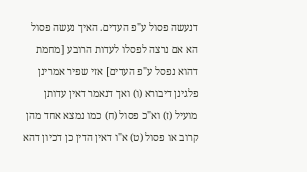דנעשה פסול ע"פ העדים. האיך נעשה פסול הא אם נרצה לפסלו לעדות הרובע [מחמת דהוא נפסל ע"פ העדים] אזי שפיר אמרינן פלגינן דיבורא (ו) ואך דנאמר דאין עדותן מועיל (ז) וא"כ פסול (ח) כמו נמצא אחד מהן קרוב או פסול (ט) א"ו דאין הדין כן דכיון דהא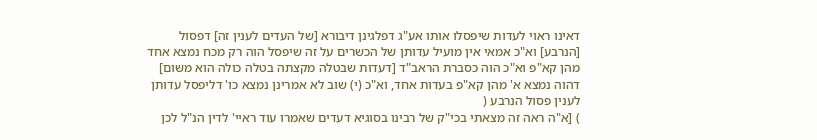דאינו ראוי לעדות שיפסלו אותו אע"ג דפלגינן דיבורא [של העדים לענין זה] דפסול [הנרבע] וא"כ אמאי אין מועיל עדותן של הכשרים על זה שיפסל הוה רק מכח נמצא אחד מהן קא"פ וא"כ הוה כסברת הראב"ד [דעדות שבטלה מקצתה בטלה כולה הוא משום] דהוה נמצא א' מהן קא"פ בעדות אחד, וא"כ (י) שוב לא אמרינן נמצא כו' דליפסל עדותן לענין פסול הנרבע (
) [א"ה ראה זה מצאתי בכי"ק של רבינו בסוגיא דעדים שאמרו עוד ראיי' לדין הנ"ל לכן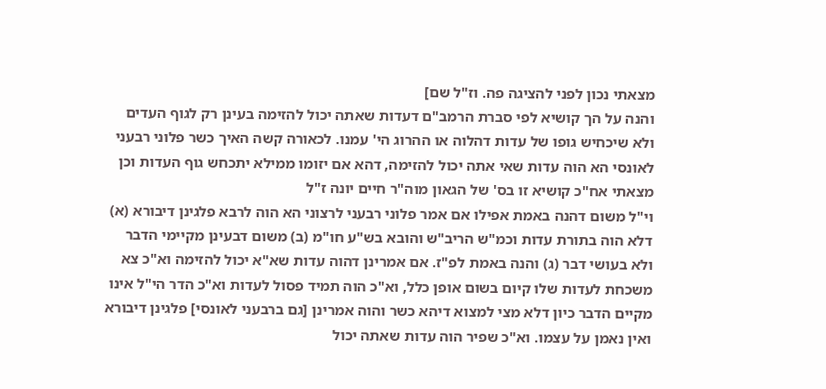מצאתי נכון לפני להציגה פה. וז"ל שם]
והנה על הך קושיא לפי סברת הרמב"ם דעדות שאתה יכול להזימה בעינן רק לגוף העדים ולא שיכחיש גופו של עדות דהלוה או ההרוג הי' עמנו. לכאורה קשה האיך כשר פלוני רבעני לאונסי הא הוה עדות שאי אתה יכול להזימה, דהא אם יזומו ממילא יתכחש גוף העדות וכן מצאתי אח"כ קושיא זו בס' של הגאון מוה"ר חיים יונה ז"ל
וי"ל משום דהנה באמת אפילו אם אמר פלוני רבעני לרצוני הא הוה לרבא פלגינן דיבורא (א) דלא הוה בתורת עדות וכמ"ש הריב"ש והובא בש"ע חו"מ (ב) משום דבעינן מקיימי הדבר ולא בעושי דבר (ג) והנה באמת לפ"ז. אם אמרינן דהוה עדות שא"א יכול להזימה וא"כ צא משכחת לעדות שלו קיום בשום אופן כלל, וא"כ הוה תמיד פסול לעדות וא"כ הדר הי"ל אינו מקיים הדבר כיון דלא מצי למצוא דיהא כשר והוה אמרינן [גם ברבעני לאונסי] פלגינן דיבורא ואין נאמן על עצמו. וא"כ שפיר הוה עדות שאתה יכול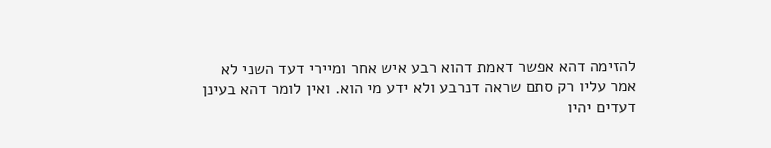להזימה דהא אפשר דאמת דהוא רבע איש אחר ומיירי דעד השני לא אמר עליו רק סתם שראה דנרבע ולא ידע מי הוא. ואין לומר דהא בעינן דעדים יהיו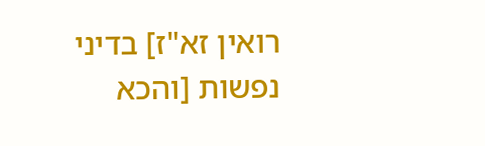רואין זא"ז] בדיני נפשות [והכא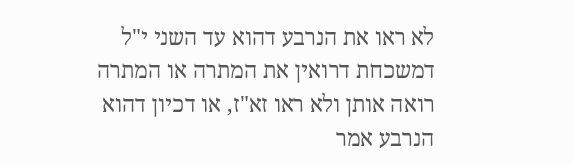לא ראו את הנרבע דהוא עד השני י"ל דמשכחת דרואין את המתרה או המתרה רואה אותן ולא ראו זא"ז, או דכיון דהוא הנרבע אמר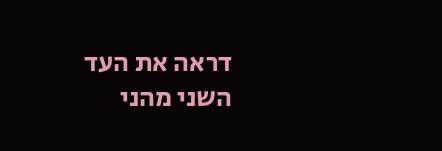דראה את העד השני מהני